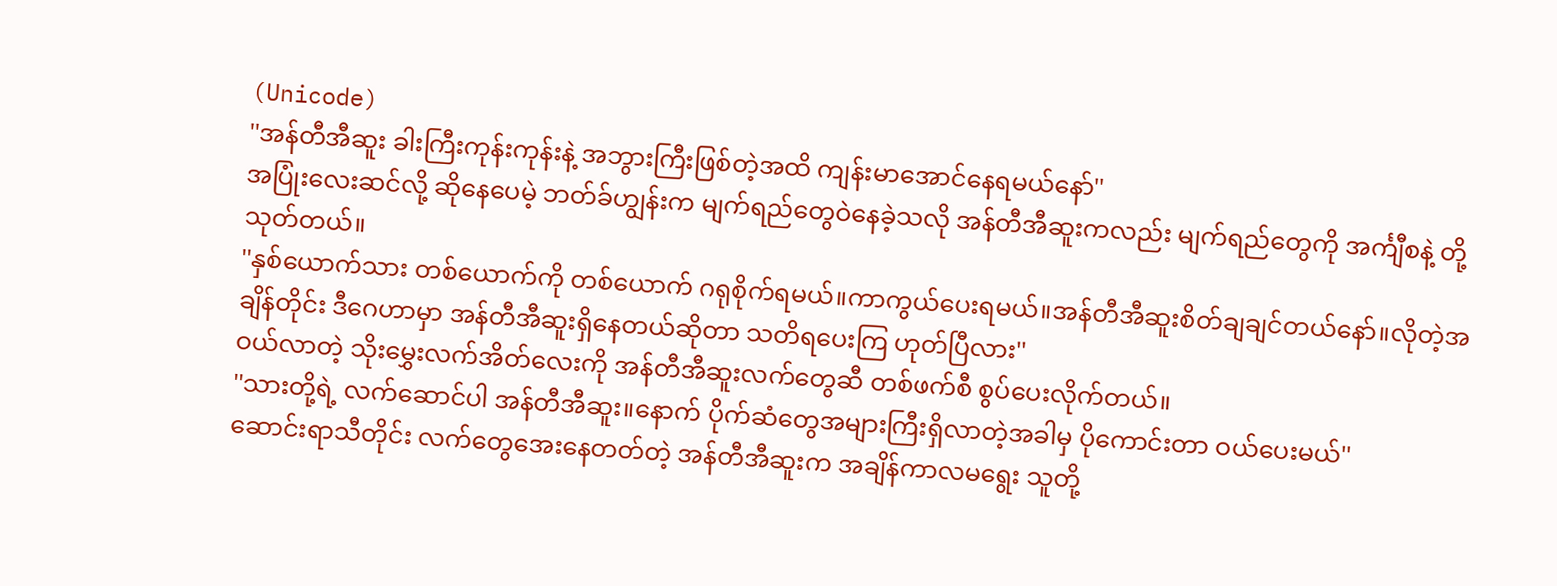(Unicode)
''အန်တီအီဆူး ခါးကြီးကုန်းကုန်းနဲ့ အဘွားကြီးဖြစ်တဲ့အထိ ကျန်းမာအောင်နေရမယ်နော်''
အပြုံးလေးဆင်လို့ ဆိုနေပေမဲ့ ဘတ်ခ်ဟျွန်းက မျက်ရည်တွေဝဲနေခဲ့သလို အန်တီအီဆူးကလည်း မျက်ရည်တွေကို အင်္ကျီစနဲ့ တို့သုတ်တယ်။
''နှစ်ယောက်သား တစ်ယောက်ကို တစ်ယောက် ဂရုစိုက်ရမယ်။ကာကွယ်ပေးရမယ်။အန်တီအီဆူးစိတ်ချချင်တယ်နော်။လိုတဲ့အချိန်တိုင်း ဒီဂေဟာမှာ အန်တီအီဆူးရှိနေတယ်ဆိုတာ သတိရပေးကြ ဟုတ်ပြီလား''
ဝယ်လာတဲ့ သိုးမွှေးလက်အိတ်လေးကို အန်တီအီဆူးလက်တွေဆီ တစ်ဖက်စီ စွပ်ပေးလိုက်တယ်။
''သားတို့ရဲ့ လက်ဆောင်ပါ အန်တီအီဆူး။နောက် ပိုက်ဆံတွေအများကြီးရှိလာတဲ့အခါမှ ပိုကောင်းတာ ဝယ်ပေးမယ်''
ဆောင်းရာသီတိုင်း လက်တွေအေးနေတတ်တဲ့ အန်တီအီဆူးက အချိန်ကာလမရွေး သူတို့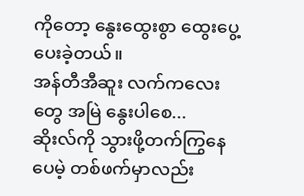ကိုတော့ နွေးထွေးစွာ ထွေးပွေ့ပေးခဲ့တယ်။
အန်တီအီဆူး လက်ကလေးတွေ အမြဲ နွေးပါစေ...
ဆိုးလ်ကို သွားဖို့တက်ကြွနေပေမဲ့ တစ်ဖက်မှာလည်း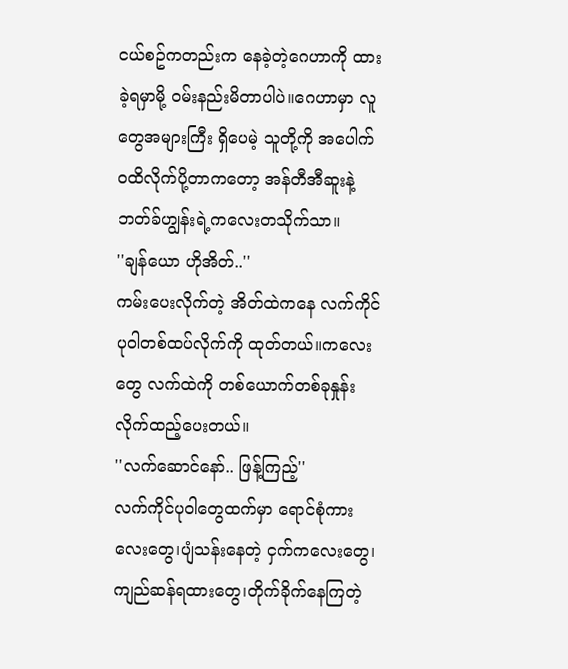ငယ်စဥ်ကတည်းက နေခဲ့တဲ့ဂေဟာကို ထားခဲ့ရမှာမို့ ဝမ်းနည်းမိတာပါပဲ။ဂေဟာမှာ လူတွေအများကြီး ရှိပေမဲ့ သူတို့ကို အပေါက်ဝထိလိုက်ပို့တာကတော့ အန်တီအီဆူးနဲ့ ဘတ်ခ်ဟျွန်းရဲ့ကလေးတသိုက်သာ။
''ချန်ယော ဟိုအိတ်..''
ကမ်းပေးလိုက်တဲ့ အိတ်ထဲကနေ လက်ကိုင်ပုဝါတစ်ထပ်လိုက်ကို ထုတ်တယ်။ကလေးတွေ လက်ထဲကို တစ်ယောက်တစ်ခုနှုန်းလိုက်ထည့်ပေးတယ်။
''လက်ဆောင်နော်.. ဖြန့်ကြည့်''
လက်ကိုင်ပုဝါတွေထက်မှာ ရောင်စုံကားလေးတွေ၊ပျံသန်းနေတဲ့ ငှက်ကလေးတွေ၊ကျည်ဆန်ရထားတွေ၊တိုက်ခိုက်နေကြတဲ့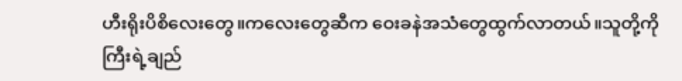ဟီးရိုးပိစိလေးတွေ။ကလေးတွေဆီက ဝေးခနဲအသံတွေထွက်လာတယ်။သူတို့ကိုကြီးရဲ့ချည်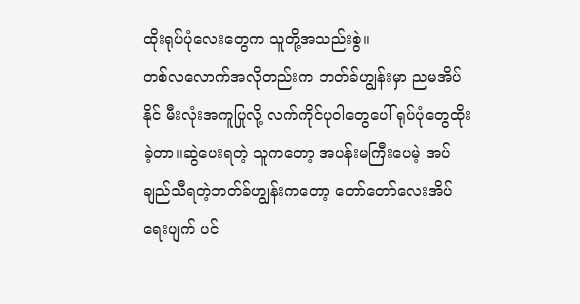ထိုးရုပ်ပုံလေးတွေက သူတို့အသည်းစွဲ။
တစ်လလောက်အလိုတည်းက ဘတ်ခ်ဟျွန်းမှာ ညမအိပ်နိုင် မီးလုံးအကူပြုလို့ လက်ကိုင်ပုဝါတွေပေါ် ရုပ်ပုံတွေထိုးခဲ့တာ။ဆွဲပေးရတဲ့ သူကတော့ အပန်းမကြီးပေမဲ့ အပ်ချည်သီရတဲ့ဘတ်ခ်ဟျွန်းကတော့ တော်တော်လေးအိပ်ရေးပျက် ပင်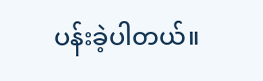ပန်းခဲ့ပါတယ်။